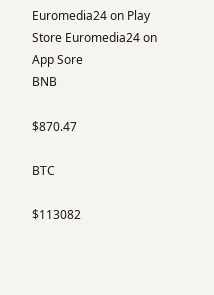Euromedia24 on Play Store Euromedia24 on App Sore
BNB

$870.47

BTC

$113082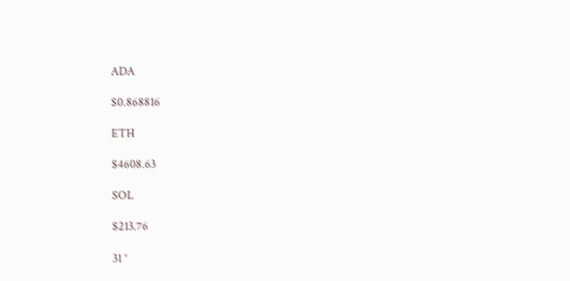ADA

$0.868816

ETH

$4608.63

SOL

$213.76

31 °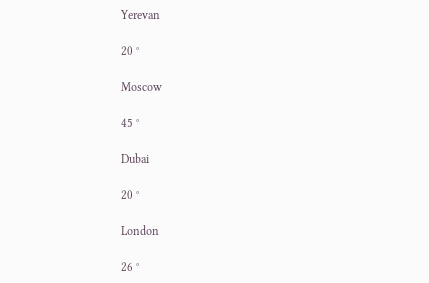Yerevan

20 °

Moscow

45 °

Dubai

20 °

London

26 °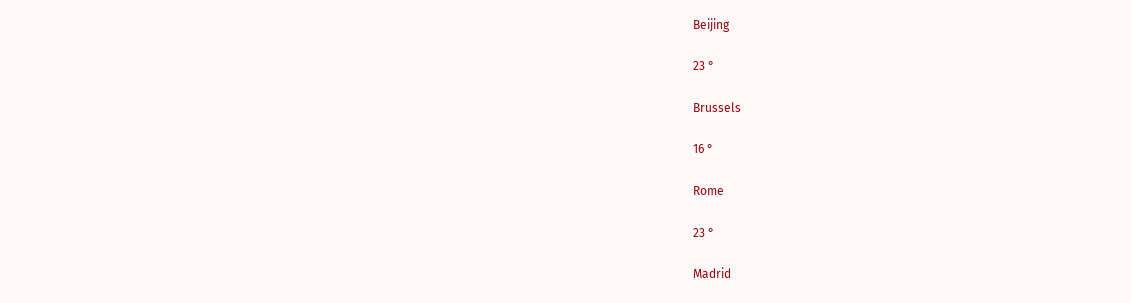Beijing

23 °

Brussels

16 °

Rome

23 °

Madrid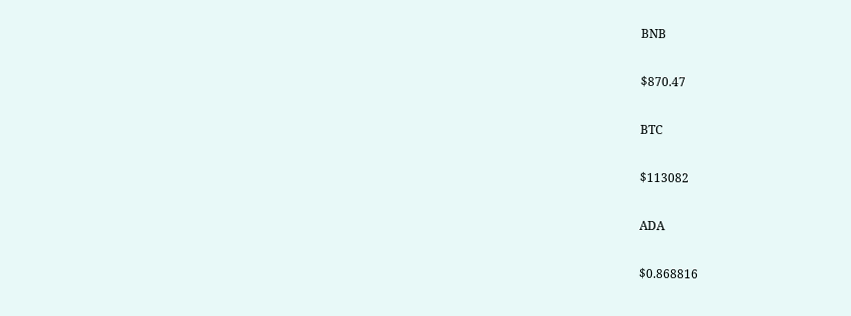BNB

$870.47

BTC

$113082

ADA

$0.868816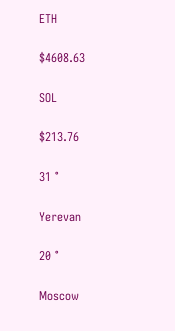ETH

$4608.63

SOL

$213.76

31 °

Yerevan

20 °

Moscow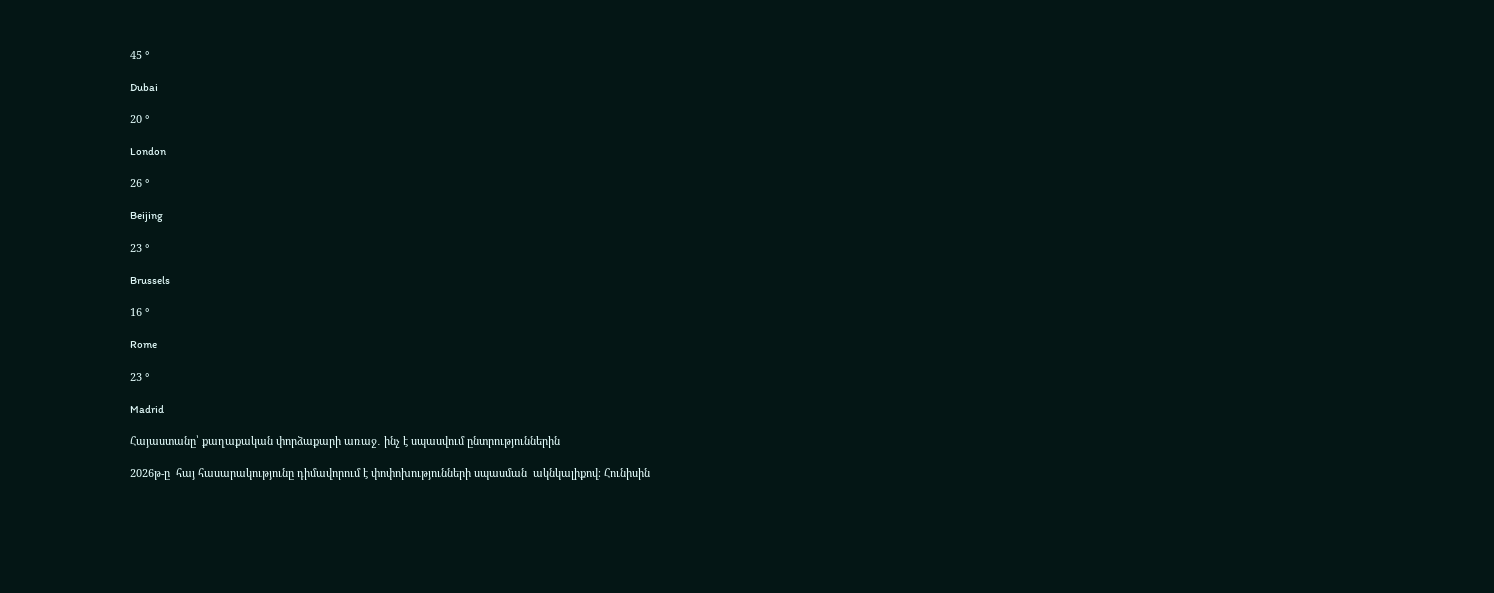45 °

Dubai

20 °

London

26 °

Beijing

23 °

Brussels

16 °

Rome

23 °

Madrid

Հայաստանը՝ քաղաքական փորձաքարի առաջ․ ինչ է սպասվում ընտրություններին

2026թ-ը  հայ հասարակությունը դիմավորում է փոփոխությունների սպասման  ակնկալիքով։ Հունիսին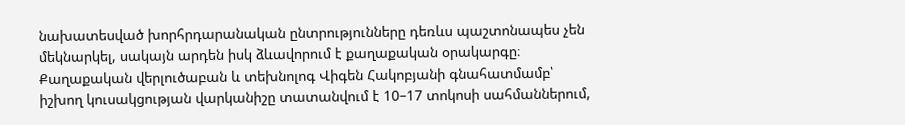նախատեսված խորհրդարանական ընտրությունները դեռևս պաշտոնապես չեն մեկնարկել, սակայն արդեն իսկ ձևավորում է քաղաքական օրակարգը։ Քաղաքական վերլուծաբան և տեխնոլոգ Վիգեն Հակոբյանի գնահատմամբ՝ իշխող կուսակցության վարկանիշը տատանվում է 10–17 տոկոսի սահմաններում,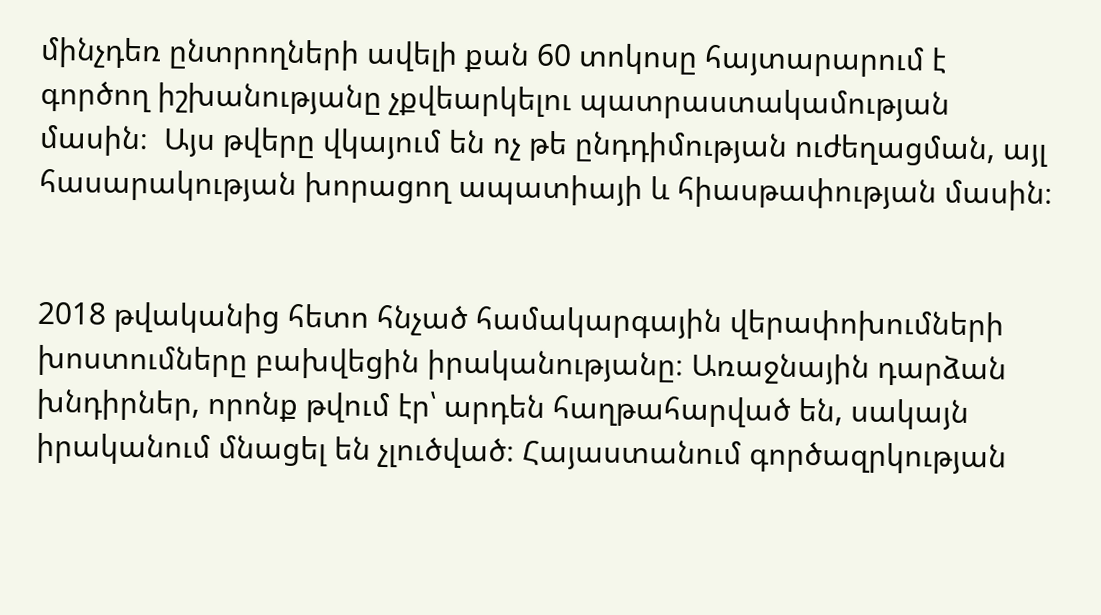մինչդեռ ընտրողների ավելի քան 60 տոկոսը հայտարարում է գործող իշխանությանը չքվեարկելու պատրաստակամության մասին։  Այս թվերը վկայում են ոչ թե ընդդիմության ուժեղացման, այլ հասարակության խորացող ապատիայի և հիասթափության մասին։


2018 թվականից հետո հնչած համակարգային վերափոխումների խոստումները բախվեցին իրականությանը։ Առաջնային դարձան խնդիրներ, որոնք թվում էր՝ արդեն հաղթահարված են, սակայն իրականում մնացել են չլուծված։ Հայաստանում գործազրկության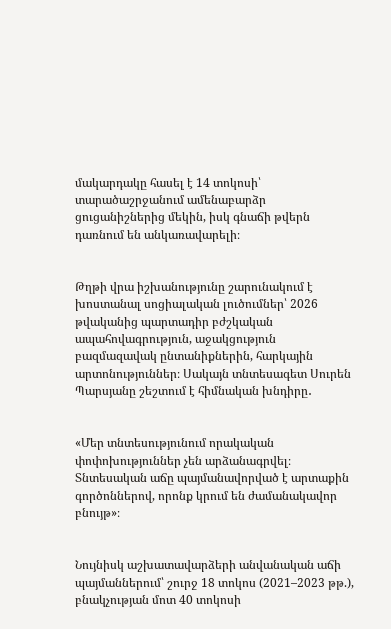մակարդակը հասել է 14 տոկոսի՝ տարածաշրջանում ամենաբարձր ցուցանիշներից մեկին, իսկ գնաճի թվերն դառնում են անկառավարելի։


Թղթի վրա իշխանությունը շարունակում է խոստանալ սոցիալական լուծումներ՝ 2026 թվականից պարտադիր բժշկական ապահովագրություն, աջակցություն բազմազավակ ընտանիքներին, հարկային արտոնություններ։ Սակայն տնտեսագետ Սուրեն Պարսյանը շեշտում է հիմնական խնդիրը․


«Մեր տնտեսությունում որակական փոփոխություններ չեն արձանագրվել։ Տնտեսական աճը պայմանավորված է արտաքին գործոններով, որոնք կրում են ժամանակավոր բնույթ»։


Նույնիսկ աշխատավարձերի անվանական աճի պայմաններում՝ շուրջ 18 տոկոս (2021–2023 թթ.), բնակչության մոտ 40 տոկոսի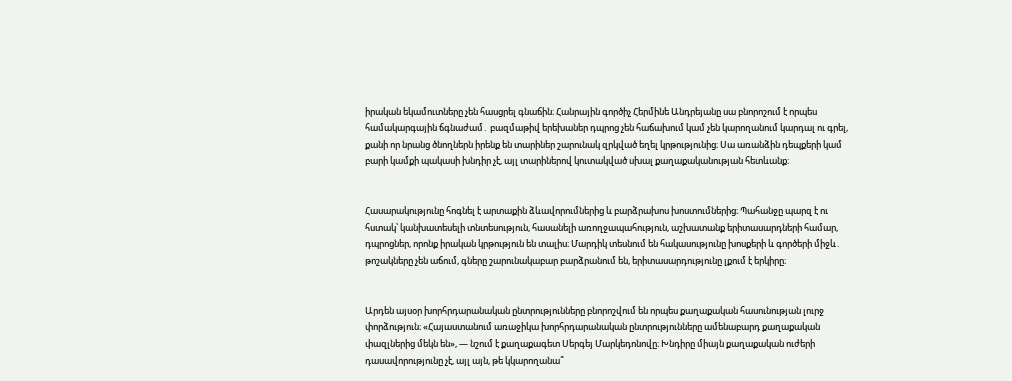իրական եկամուտները չեն հասցրել գնաճին։ Հանրային գործիչ Հերմինե Անդրեյանը սա բնորոշում է որպես համակարգային ճգնաժամ․ բազմաթիվ երեխաներ դպրոց չեն հաճախում կամ չեն կարողանում կարդալ ու գրել, քանի որ նրանց ծնողներն իրենք են տարիներ շարունակ զրկված եղել կրթությունից։ Սա առանձին դեպքերի կամ բարի կամքի պակասի խնդիր չէ, այլ տարիներով կուտակված սխալ քաղաքականության հետևանք։


Հասարակությունը հոգնել է արտաքին ձևավորումներից և բարձրախոս խոստումներից։ Պահանջը պարզ է ու հստակ՝ կանխատեսելի տնտեսություն, հասանելի առողջապահություն, աշխատանք երիտասարդների համար, դպրոցներ, որոնք իրական կրթություն են տալիս։ Մարդիկ տեսնում են հակասությունը խոսքերի և գործերի միջև․ թոշակները չեն աճում, գները շարունակաբար բարձրանում են, երիտասարդությունը լքում է երկիրը։


Արդեն այսօր խորհրդարանական ընտրությունները բնորոշվում են որպես քաղաքական հասունության լուրջ փորձություն։ «Հայաստանում առաջիկա խորհրդարանական ընտրությունները ամենաբարդ քաղաքական փազլներից մեկն են», — նշում է քաղաքագետ Սերգեյ Մարկեդոնովը։ Խնդիրը միայն քաղաքական ուժերի դասավորությունը չէ, այլ այն, թե կկարողանա՞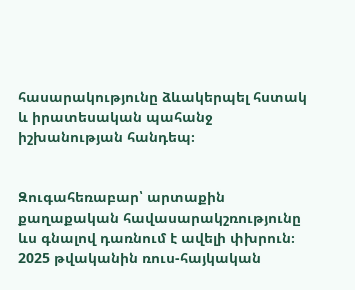հասարակությունը ձևակերպել հստակ և իրատեսական պահանջ իշխանության հանդեպ։


Զուգահեռաբար՝ արտաքին քաղաքական հավասարակշռությունը ևս գնալով դառնում է ավելի փխրուն։ 2025 թվականին ռուս-հայկական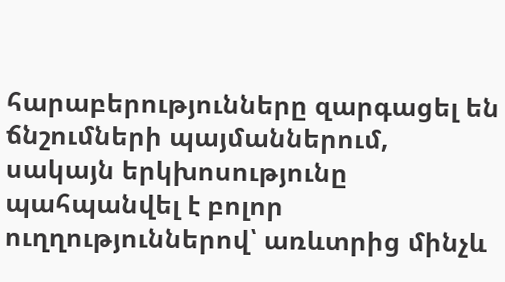հարաբերությունները զարգացել են ճնշումների պայմաններում, սակայն երկխոսությունը պահպանվել է բոլոր ուղղություններով՝ առևտրից մինչև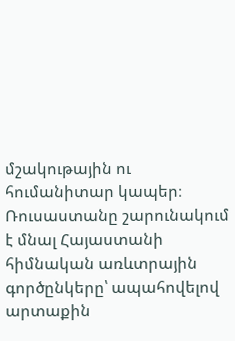մշակութային ու հումանիտար կապեր։ Ռուսաստանը շարունակում է մնալ Հայաստանի հիմնական առևտրային գործընկերը՝ ապահովելով արտաքին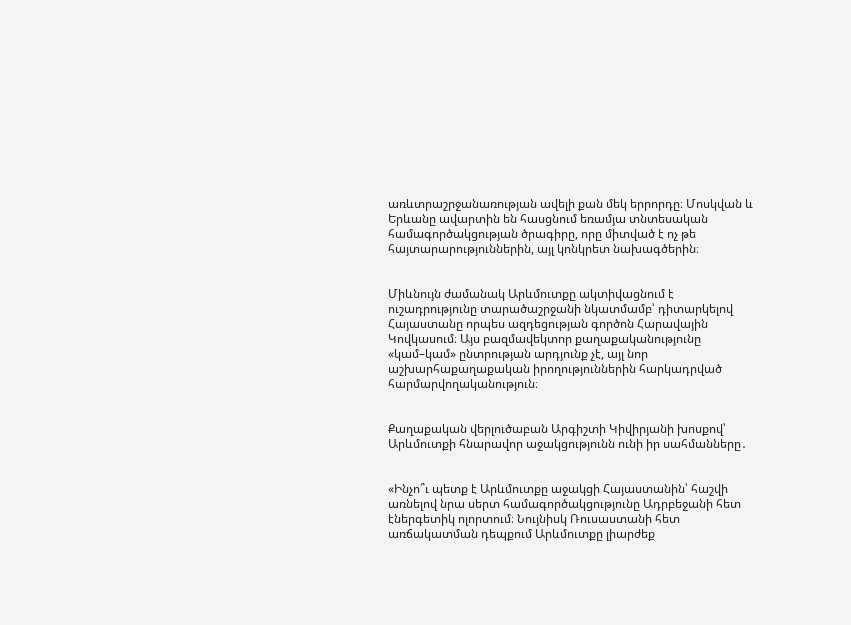առևտրաշրջանառության ավելի քան մեկ երրորդը։ Մոսկվան և Երևանը ավարտին են հասցնում եռամյա տնտեսական համագործակցության ծրագիրը, որը միտված է ոչ թե հայտարարություններին, այլ կոնկրետ նախագծերին։


Միևնույն ժամանակ Արևմուտքը ակտիվացնում է ուշադրությունը տարածաշրջանի նկատմամբ՝ դիտարկելով Հայաստանը որպես ազդեցության գործոն Հարավային Կովկասում։ Այս բազմավեկտոր քաղաքականությունը «կամ–կամ» ընտրության արդյունք չէ, այլ նոր աշխարհաքաղաքական իրողություններին հարկադրված հարմարվողականություն։


Քաղաքական վերլուծաբան Արգիշտի Կիվիրյանի խոսքով՝ Արևմուտքի հնարավոր աջակցությունն ունի իր սահմանները․


«Ինչո՞ւ պետք է Արևմուտքը աջակցի Հայաստանին՝ հաշվի առնելով նրա սերտ համագործակցությունը Ադրբեջանի հետ էներգետիկ ոլորտում։ Նույնիսկ Ռուսաստանի հետ առճակատման դեպքում Արևմուտքը լիարժեք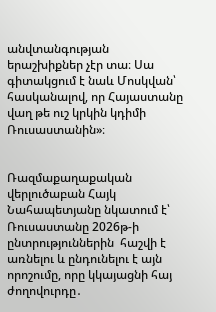անվտանգության երաշխիքներ չէր տա։ Սա գիտակցում է նաև Մոսկվան՝ հասկանալով, որ Հայաստանը վաղ թե ուշ կրկին կդիմի Ռուսաստանին»։


Ռազմաքաղաքական վերլուծաբան Հայկ Նահապետյանը նկատում է՝ Ռուսաստանը 2026թ-ի ընտրություններին  հաշվի է առնելու և ընդունելու է այն որոշումը, որը կկայացնի հայ ժողովուրդը․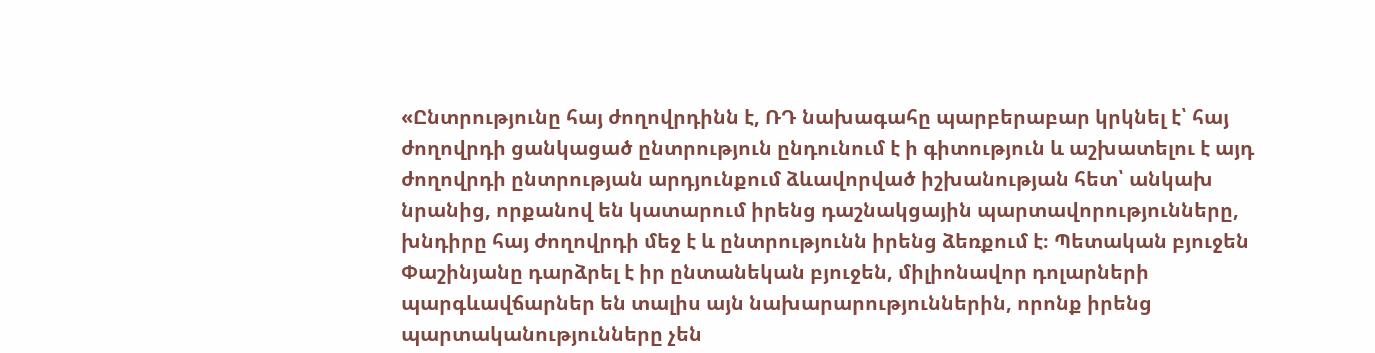«Ընտրությունը հայ ժողովրդինն է, ՌԴ նախագահը պարբերաբար կրկնել է՝ հայ ժողովրդի ցանկացած ընտրություն ընդունում է ի գիտություն և աշխատելու է այդ ժողովրդի ընտրության արդյունքում ձևավորված իշխանության հետ՝ անկախ նրանից, որքանով են կատարում իրենց դաշնակցային պարտավորությունները, խնդիրը հայ ժողովրդի մեջ է և ընտրությունն իրենց ձեռքում է։ Պետական բյուջեն Փաշինյանը դարձրել է իր ընտանեկան բյուջեն, միլիոնավոր դոլարների պարգևավճարներ են տալիս այն նախարարություններին, որոնք իրենց պարտականությունները չեն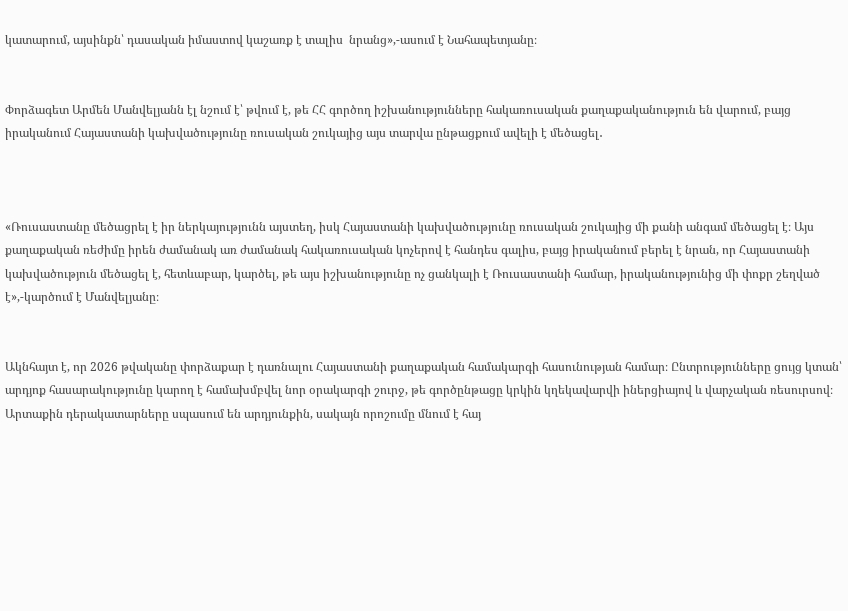կատարում, այսինքն՝ դասական իմաստով կաշառք է տալիս  նրանց»,-ասում է Նահապետյանը։


Փորձագետ Արմեն Մանվելյանն էլ նշում է՝ թվում է, թե ՀՀ գործող իշխանությունները հակառուսական քաղաքականություն են վարում, բայց իրականում Հայաստանի կախվածությունը ռուսական շուկայից այս տարվա ընթացքում ավելի է մեծացել․



«Ռուսաստանը մեծացրել է իր ներկայությունն այստեղ, իսկ Հայաստանի կախվածությունը ռուսական շուկայից մի քանի անգամ մեծացել է։ Այս քաղաքական ռեժիմը իրեն ժամանակ առ ժամանակ հակառուսական կոչերով է հանդես գալիս, բայց իրականում բերել է նրան, որ Հայաստանի կախվածություն մեծացել է, հետևաբար, կարծել, թե այս իշխանությունը ոչ ցանկալի է Ռուսաստանի համար, իրականությունից մի փոքր շեղված է»,-կարծում է Մանվելյանը։


Ակնհայտ է, որ 2026 թվականը փորձաքար է դառնալու Հայաստանի քաղաքական համակարգի հասունության համար։ Ընտրությունները ցույց կտան՝ արդյոք հասարակությունը կարող է համախմբվել նոր օրակարգի շուրջ, թե գործընթացը կրկին կղեկավարվի իներցիայով և վարչական ռեսուրսով։  Արտաքին դերակատարները սպասում են արդյունքին, սակայն որոշումը մնում է հայ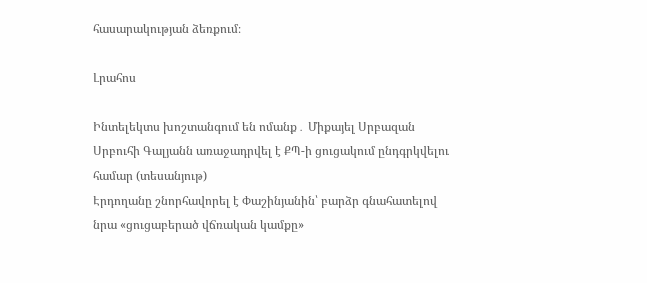հասարակության ձեռքում։

Լրահոս

Ինտելեկտս խոշտանգում են ոմանք․ Միքայել Սրբազան
Սրբուհի Գալյանն առաջադրվել է ՔՊ-ի ցուցակում ընդգրկվելու համար (տեսանյութ)
Էրդողանը շնորհավորել է Փաշինյանին՝ բարձր գնահատելով նրա «ցուցաբերած վճռական կամքը»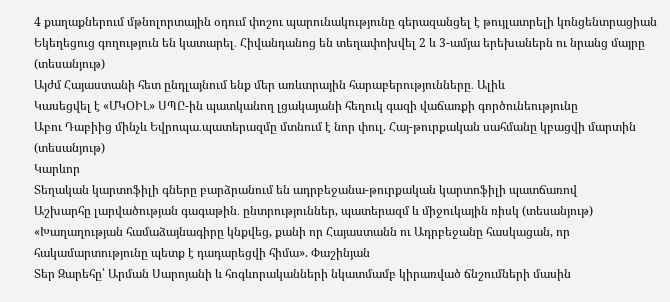4 քաղաքներում մթնոլորտային օդում փոշու պարունակությունը գերազանցել է թույլատրելի կոնցենտրացիան
Եկեղեցուց գողություն են կատարել․ Հիվանդանոց են տեղափոխվել 2 և 3-ամյա երեխաներն ու նրանց մայրը (տեսանյութ)
Այժմ Հայաստանի հետ ընդլայնում ենք մեր առևտրային հարաբերությունները․ Ալիև
Կասեցվել է «ՄԿՕԻԼ» ՍՊԸ-ին պատկանող լցակայանի հեղուկ գազի վաճառքի գործունեությունը
Աբու Դաբիից մինչև Եվրոպա․պատերազմը մտնում է նոր փուլ. Հայ-թուրքական սահմանը կբացվի մարտին (տեսանյութ)
Կարևոր
Տեղական կարտոֆիլի գները բարձրանում են ադրբեջանա-թուրքական կարտոֆիլի պատճառով
Աշխարհը լարվածության գագաթին․ ընտրություններ, պատերազմ և միջուկային ռիսկ (տեսանյութ)
«Խաղաղության համաձայնագիրը կնքվեց, քանի որ Հայաստանն ու Ադրբեջանը հասկացան, որ հակամարտությունը պետք է դադարեցվի հիմա». Փաշինյան
Տեր Զարեհը՝ Արման Սարոյանի և հոգևորականների նկատմամբ կիրառված ճնշումների մասին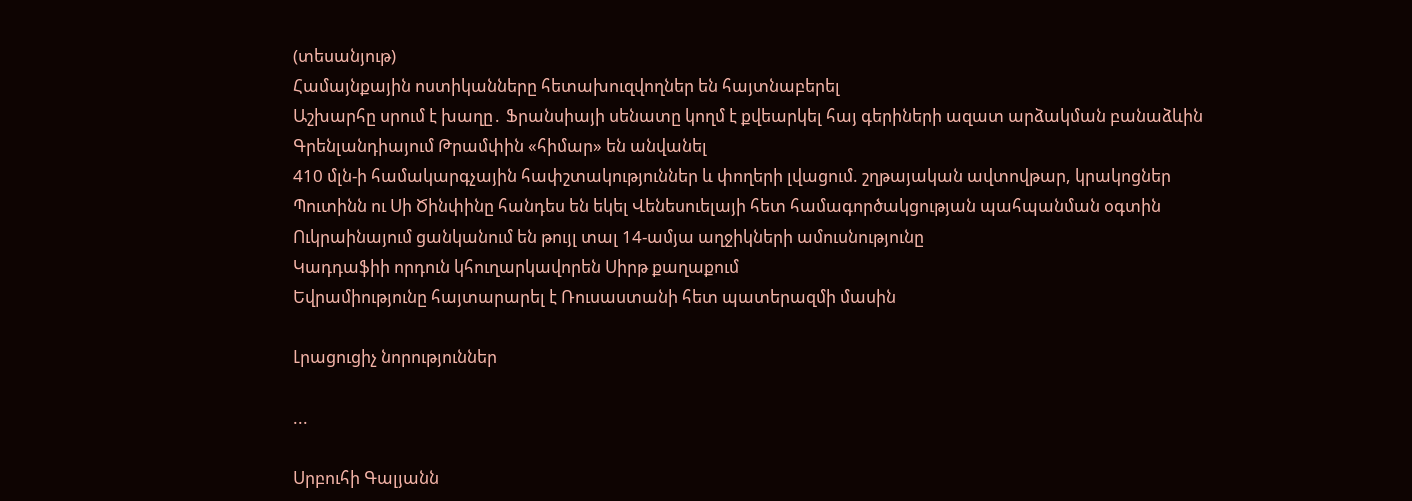(տեսանյութ)
Համայնքային ոստիկանները հետախուզվողներ են հայտնաբերել
Աշխարհը սրում է խաղը․ Ֆրանսիայի սենատը կողմ է քվեարկել հայ գերիների ազատ արձակման բանաձևին
Գրենլանդիայում Թրամփին «հիմար» են անվանել
410 մլն-ի համակարգչային հափշտակություններ և փողերի լվացում. շղթայական ավտովթար, կրակոցներ
Պուտինն ու Սի Ծինփինը հանդես են եկել Վենեսուելայի հետ համագործակցության պահպանման օգտին
Ուկրաինայում ցանկանում են թույլ տալ 14-ամյա աղջիկների ամուսնությունը
Կադդաֆիի որդուն կհուղարկավորեն Սիրթ քաղաքում
Եվրամիությունը հայտարարել է Ռուսաստանի հետ պատերազմի մասին

Լրացուցիչ նորություններ

...

Սրբուհի Գալյանն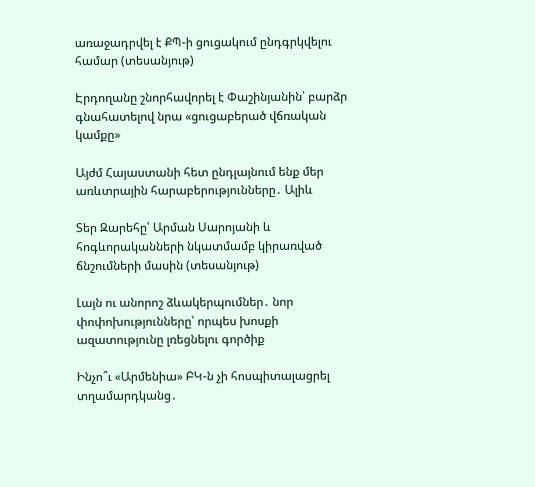առաջադրվել է ՔՊ-ի ցուցակում ընդգրկվելու համար (տեսանյութ)

Էրդողանը շնորհավորել է Փաշինյանին՝ բարձր գնահատելով նրա «ցուցաբերած վճռական կամքը»

Այժմ Հայաստանի հետ ընդլայնում ենք մեր առևտրային հարաբերությունները․ Ալիև

Տեր Զարեհը՝ Արման Սարոյանի և հոգևորականների նկատմամբ կիրառված ճնշումների մասին (տեսանյութ)

Լայն ու անորոշ ձևակերպումներ․ նոր փոփոխությունները՝ որպես խոսքի ազատությունը լռեցնելու գործիք

Ինչո՞ւ «Արմենիա» ԲԿ-ն չի հոսպիտալացրել տղամարդկանց․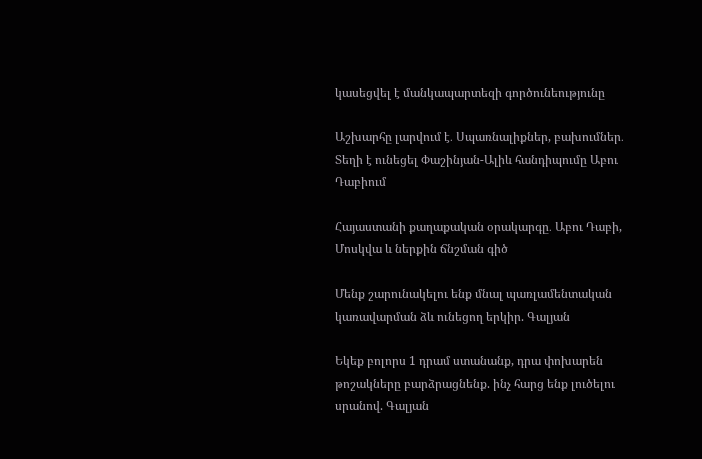կասեցվել է մանկապարտեզի գործունեությունը

Աշխարհը լարվում է․ Սպառնալիքներ, բախումներ․ Տեղի է ունեցել Փաշինյան-Ալիև հանդիպումը Աբու Դաբիում

Հայաստանի քաղաքական օրակարգը․ Աբու Դաբի, Մոսկվա և ներքին ճնշման գիծ

Մենք շարունակելու ենք մնալ պառլամենտական կառավարման ձև ունեցող երկիր. Գալյան

Եկեք բոլորս 1 դրամ ստանանք, դրա փոխարեն թոշակները բարձրացնենք. ինչ հարց ենք լուծելու սրանով. Գալյան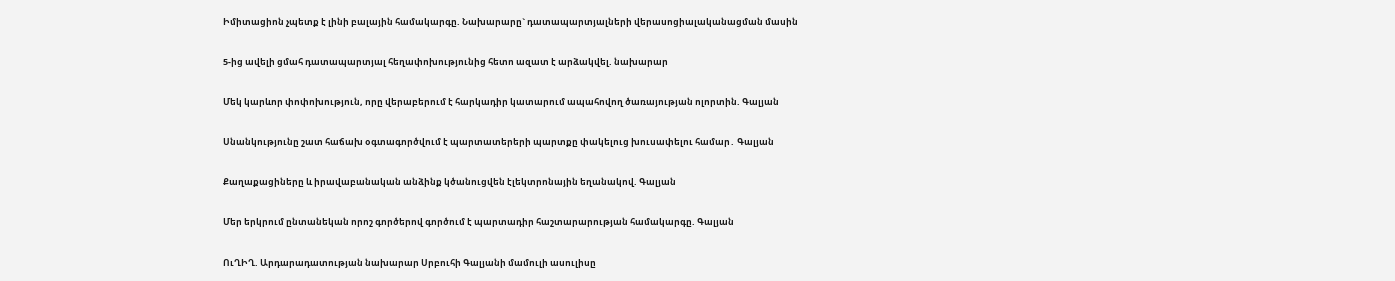Իմիտացիոն չպետք է լինի բալային համակարգը. Նախարարը` դատապարտյալների վերասոցիալականացման մասին

5-ից ավելի ցմահ դատապարտյալ հեղափոխությունից հետո ազատ է արձակվել. նախարար

Մեկ կարևոր փոփոխություն, որը վերաբերում է հարկադիր կատարում ապահովող ծառայության ոլորտին. Գալյան

Սնանկությունը շատ հաճախ օգտագործվում է պարտատերերի պարտքը փակելուց խուսափելու համար․ Գալյան

Քաղաքացիները և իրավաբանական անձինք կծանուցվեն էլեկտրոնային եղանակով. Գալյան

Մեր երկրում ընտանեկան որոշ գործերով գործում է պարտադիր հաշտարարության համակարգը. Գալյան

ՈւՂԻՂ. Արդարադատության նախարար Սրբուհի Գալյանի մամուլի ասուլիսը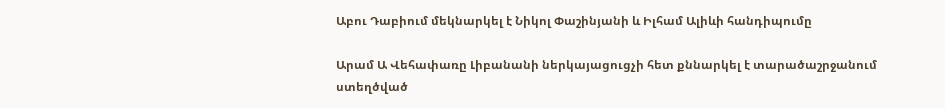Աբու Դաբիում մեկնարկել է Նիկոլ Փաշինյանի և Իլհամ Ալիևի հանդիպումը

Արամ Ա Վեհափառը Լիբանանի ներկայացուցչի հետ քննարկել է տարածաշրջանում ստեղծված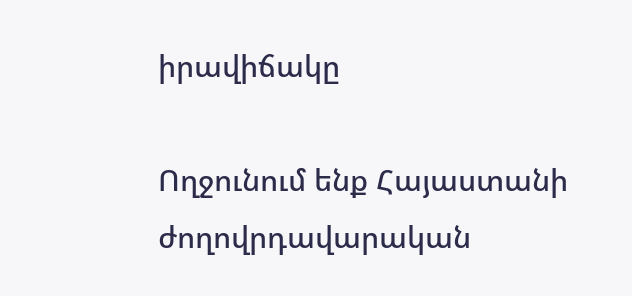իրավիճակը

Ողջունում ենք Հայաստանի ժողովրդավարական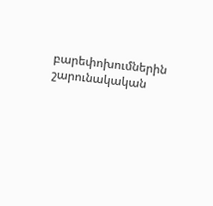բարեփոխումներին շարունակական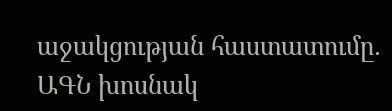աջակցության հաստատումը․ ԱԳՆ խոսնակ